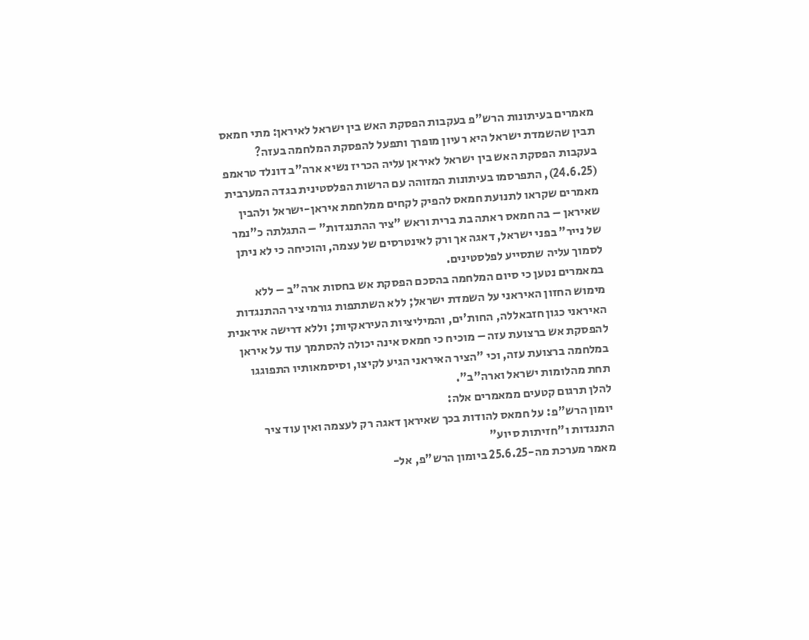מאמרים בעיתונות הרש"פ בעקבות הפסקת האש בין ישראל לאיראן: מתי חמאס תבין שהשמדת ישראל היא רעיון מופרך ותפעל להפסקת המלחמה בעזה?
בעקבות הפסקת האש בין ישראל לאיראן עליה הכריז נשיא ארה"ב דונלד טראמפ (24.6.25), התפרסמו בעיתונות המזוהה עם הרשות הפלסטינית בגדה המערבית מאמרים שקראו לתנועת חמאס להפיק לקחים ממלחמת איראן-ישראל ולהבין שאיראן – בה חמאס ראתה בת ברית וראש "ציר ההתנגדות" – התגלתה כ"נמר של נייר" בפני ישראל, דאגה אך ורק לאינטרסים של עצמה, והוכיחה כי לא ניתן לסמוך עליה שתסייע לפלסטינים.
במאמרים נטען כי סיום המלחמה בהסכם הפסקת אש בחסות ארה"ב – ללא מימוש החזון האיראני על השמדת ישראל; ללא השתתפות גורמי ציר ההתנגדות האיראני כגון חזבאללה, החות'ים, והמיליציות העיראקיות; וללא דרישה איראנית להפסקת אש ברצועת עזה – מוכיח כי חמאס אינה יכולה להסתמך עוד על איראן במלחמה ברצועת עזה, וכי "הציר האיראני הגיע לקיצו, וסיסמאותיו התפוגגו תחת מהלומות ישראל וארה"ב".
להלן תרגום קטעים ממאמרים אלה:
יומון הרש"פ: על חמאס להודות בכך שאיראן דאגה רק לעצמה ואין עוד ציר התנגדות ו"חזיתות סיוע"
מאמר מערכת מה-25.6.25 ביומון הרש"פ, אל-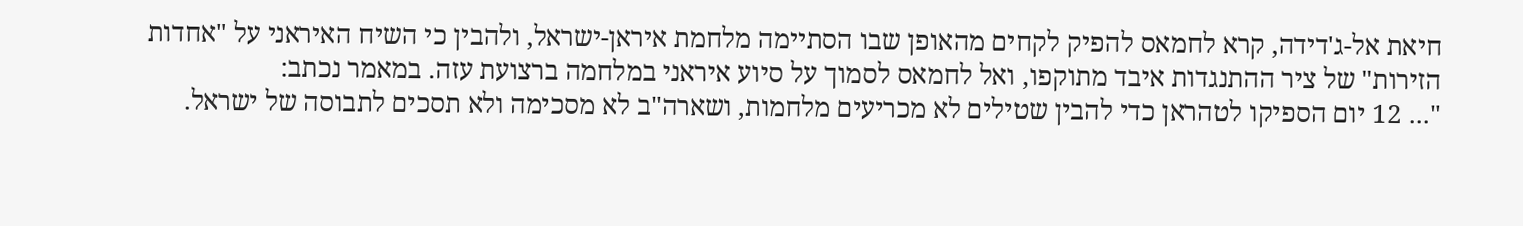חיאת אל-ג'דידה, קרא לחמאס להפיק לקחים מהאופן שבו הסתיימה מלחמת איראן-ישראל, ולהבין כי השיח האיראני על "אחדות הזירות" של ציר ההתנגדות איבד מתוקפו, ואל לחמאס לסמוך על סיוע איראני במלחמה ברצועת עזה. במאמר נכתב:
"... 12 יום הספיקו לטהראן כדי להבין שטילים לא מכריעים מלחמות, ושארה"ב לא מסכימה ולא תסכים לתבוסה של ישראל.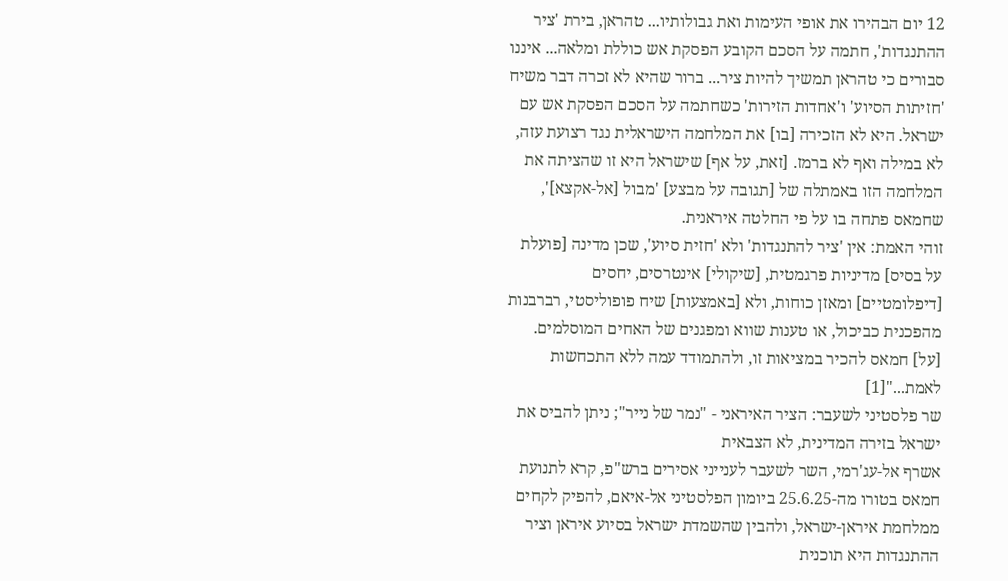12 יום הבהירו את אופי העימות ואת גבולותיו... טהראן, בירת 'ציר ההתנגדות', חתמה על הסכם הקובע הפסקת אש כוללת ומלאה... איננו סבורים כי טהראן תמשיך להיות ציר... ברור שהיא לא זכרה דבר משיח 'חזיתות הסיוע' ו'אחדות הזירות' כשחתמה על הסכם הפסקת אש עם ישראל. היא לא הזכירה [בו] את המלחמה הישראלית נגד רצועת עזה, לא במילה ואף לא ברמז. [זאת, על אף] שישראל היא זו שהציתה את המלחמה הזו באמתלה של [תגובה על מבצע] 'מבול [אל-אקצא]', שחמאס פתחה בו על פי החלטה איראנית.
זוהי האמת: אין 'ציר להתנגדות' ולא 'חזית סיוע', שכן מדינה [פועלת על בסיס] מדיניות פרגמטית, [שיקולי] אינטרסים, יחסים [דיפלומטיים] ומאזן כוחות, ולא [באמצעות] שיח פופוליסטי, רברבנות מהפכנית כביכול, או טענות שווא ומפגנים של האחים המוסלמים. [על] חמאס להכיר במציאות זו, ולהתמודד עמה ללא התכחשות לאמת..."[1]
שר פלסטיני לשעבר: הציר האיראני - "נמר של נייר"; ניתן להביס את ישראל בזירה המדינית, לא הצבאית
אשרף אל-עג'רמי, השר לשעבר לענייני אסירים ברש"פ, קרא לתנועת חמאס בטורו מה-25.6.25 ביומון הפלסטיני אל-איאם, להפיק לקחים ממלחמת איראן-ישראל, ולהבין שהשמדת ישראל בסיוע איראן וציר ההתנגדות היא תוכנית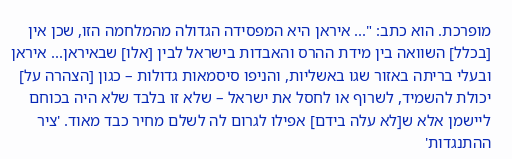מופרכת. הוא כתב: "... איראן היא המפסידה הגדולה מהמלחמה הזו, שכן אין [בכלל] השוואה בין מידת ההרס והאבדות בישראל לבין [אלו] שבאיראן... איראן ובעלי בריתה באזור שגו באשליות, והניפו סיסמאות גדולות – כגון [הצהרה על] יכולת להשמיד, לשרוף או לחסל את ישראל – שלא זו בלבד שלא היה בכוחם ליישמן אלא ש[לא עלה בידם] אפילו לגרום לה לשלם מחיר כבד מאוד. 'ציר ההתנגדות'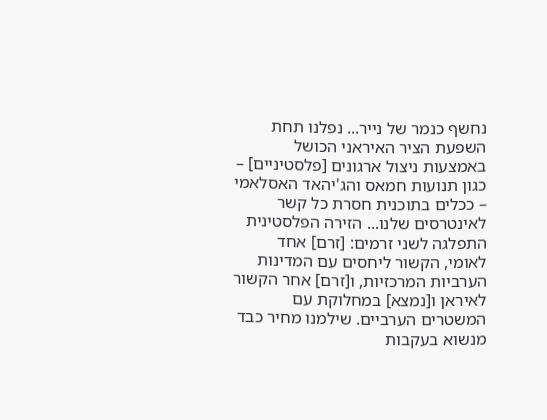נחשף כנמר של נייר... נפלנו תחת השפעת הציר האיראני הכושל באמצעות ניצול ארגונים [פלסטיניים] – כגון תנועות חמאס והג'יהאד האסלאמי – ככלים בתוכנית חסרת כל קשר לאינטרסים שלנו... הזירה הפלסטינית התפלגה לשני זרמים: [זרם] אחד לאומי, הקשור ליחסים עם המדינות הערביות המרכזיות, ו[זרם] אחר הקשור לאיראן ו[נמצא] במחלוקת עם המשטרים הערביים. שילמנו מחיר כבד מנשוא בעקבות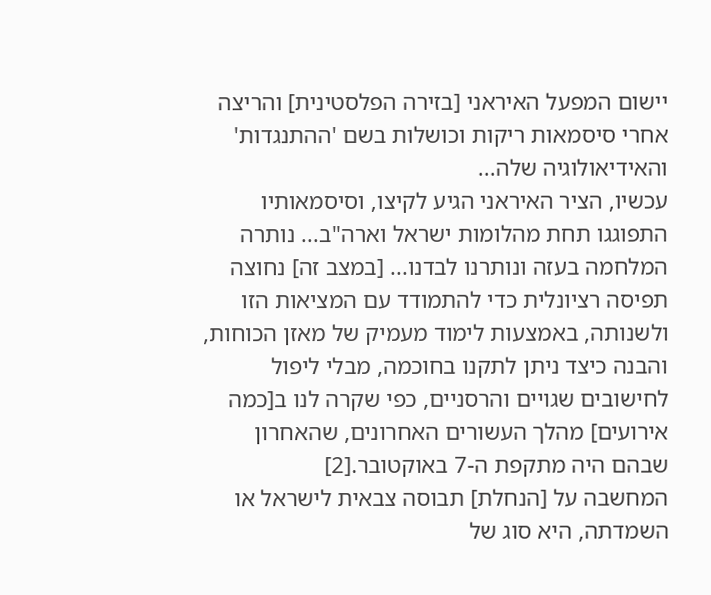יישום המפעל האיראני [בזירה הפלסטינית] והריצה אחרי סיסמאות ריקות וכושלות בשם 'ההתנגדות' והאידיאולוגיה שלה...
עכשיו, הציר האיראני הגיע לקיצו, וסיסמאותיו התפוגגו תחת מהלומות ישראל וארה"ב... נותרה המלחמה בעזה ונותרנו לבדנו... [במצב זה] נחוצה תפיסה רציונלית כדי להתמודד עם המציאות הזו ולשנותה, באמצעות לימוד מעמיק של מאזן הכוחות, והבנה כיצד ניתן לתקנו בחוכמה, מבלי ליפול לחישובים שגויים והרסניים, כפי שקרה לנו ב[כמה אירועים] מהלך העשורים האחרונים, שהאחרון שבהם היה מתקפת ה-7 באוקטובר.[2]
המחשבה על [הנחלת] תבוסה צבאית לישראל או השמדתה, היא סוג של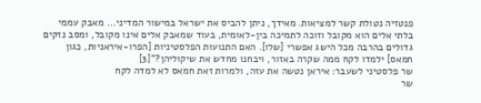פנטזיה נטולת קשר למציאות. מאידך, ניתן להביס את ישראל במישור המדיני... מאבק עממי בלתי אלים הוא מקובל וזוכה לתמיכה בין-לאומית, בעוד שמאבק אלים אינו מקובל, ומסב נזקים גדולים בהרבה מכל הישג אפשרי [שלו]. האם התנועות הפלסטיניות [הפרו-איראניות, כגון חמאס] ילמדו לקח ממה שקרה באזור, ויבחנו מחדש את שיקוליהן?"[3]
שר פלסטיני לשעבר: איראן נטשה את עזה, ולמרות זאת חמאס לא למדה לקח
שר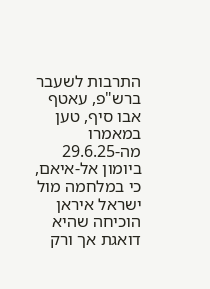התרבות לשעבר ברש"פ, עאטף אבו סיף, טען במאמרו מה-29.6.25 ביומון אל-איאם, כי במלחמה מול ישראל איראן הוכיחה שהיא דואגת אך ורק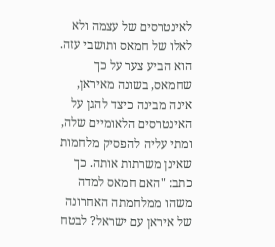לאינטרסים של עצמה ולא לאלו של חמאס ותושבי עזה. הוא הביע צער על כך שחמאס, בשונה מאיראן, אינה מבינה כיצד להגן על האינטרסים הלאומיים שלה, ומתי עליה להפסיק מלחמות שאינן משרתות אותה. כך כתב: "האם חמאס למדה משהו ממלחמתה האחרונה של איראן עם ישראל? לבטח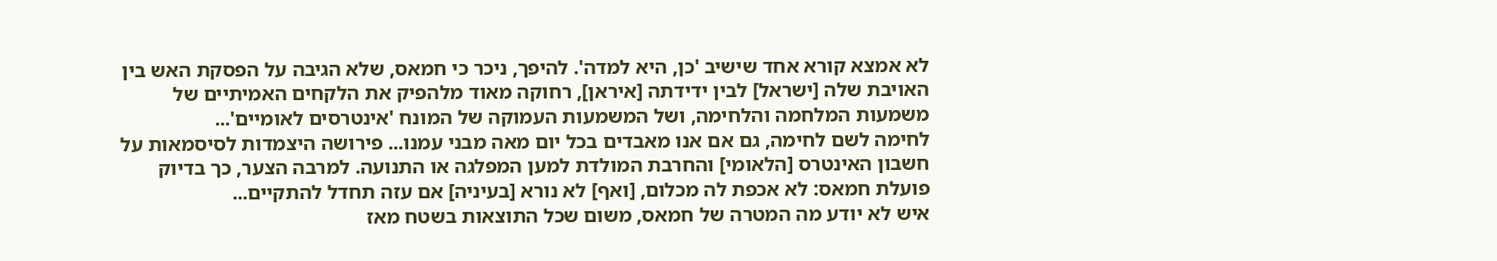לא אמצא קורא אחד שישיב 'כן, היא למדה'. להיפך, ניכר כי חמאס, שלא הגיבה על הפסקת האש בין האויבת שלה [ישראל] לבין ידידתה [איראן], רחוקה מאוד מלהפיק את הלקחים האמיתיים של משמעות המלחמה והלחימה, ושל המשמעות העמוקה של המונח 'אינטרסים לאומיים'...
לחימה לשם לחימה, גם אם אנו מאבדים בכל יום מאה מבני עמנו... פירושה היצמדות לסיסמאות על חשבון האינטרס [הלאומי] והחרבת המולדת למען המפלגה או התנועה. למרבה הצער, כך בדיוק פועלת חמאס: לא אכפת לה מכלום, [ואף] לא נורא [בעיניה] אם עזה תחדל להתקיים...
איש לא יודע מה המטרה של חמאס, משום שכל התוצאות בשטח מאז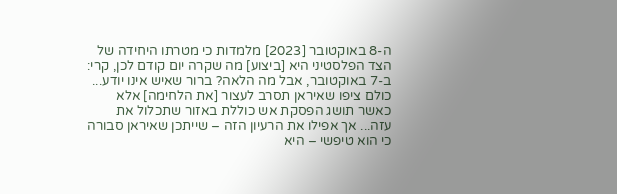ה-8 באוקטובר [2023] מלמדות כי מטרתו היחידה של הצד הפלסטיני היא [ביצוע] מה שקרה יום קודם לכן, קרי: ב-7 באוקטובר, אבל מה הלאה? ברור שאיש אינו יודע...
כולם ציפו שאיראן תסרב לעצור [את הלחימה] אלא כאשר תושג הפסקת אש כוללת באזור שתכלול את עזה... אך אפילו את הרעיון הזה – שייתכן שאיראן סבורה כי הוא טיפשי – היא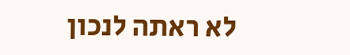לא ראתה לנכון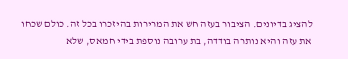להציג בדיונים. הציבור בעזה חש את המרירות בהיזכרו בכל זה. כולם שכחו את עזה והיא נותרה בודדה, בת ערובה נוספת בידי חמאס, שלא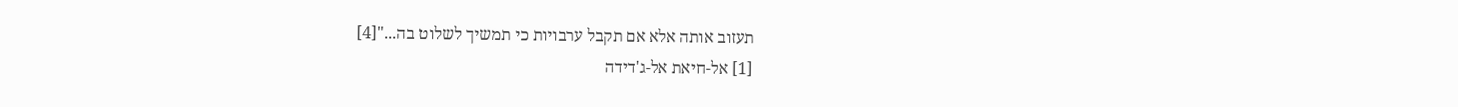תעזוב אותה אלא אם תקבל ערבויות כי תמשיך לשלוט בה..."[4]
[1] אל-חיאת אל-ג'דידה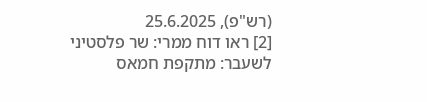(רש"פ), 25.6.2025
[2] ראו דוח ממרי: שר פלסטיני לשעבר: מתקפת חמאס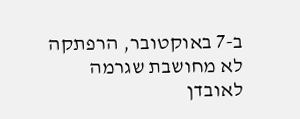ב-7 באוקטובר, הרפתקה לא מחושבת שגרמה לאובדן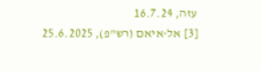עזה, 16.7.24
[3] אל-איאם (רש"פ), 25.6.2025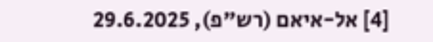[4] אל-איאם (רש"פ), 29.6.2025